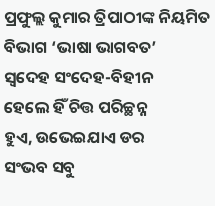ପ୍ରଫୁଲ୍ଲ କୁମାର ତ୍ରିପାଠୀଙ୍କ ନିୟମିତ ବିଭାଗ ‘ଭାଷା ଭାଗବତ’
ସ୍ବଦେହ ସଂଦେହ-ବିହୀନ
ହେଲେ ହିଁ ଚିତ୍ତ ପରିଚ୍ଛନ୍ନ
ହୁଏ, ଉଭେଇଯାଏ ଡର
ସଂଭବ ସବୁ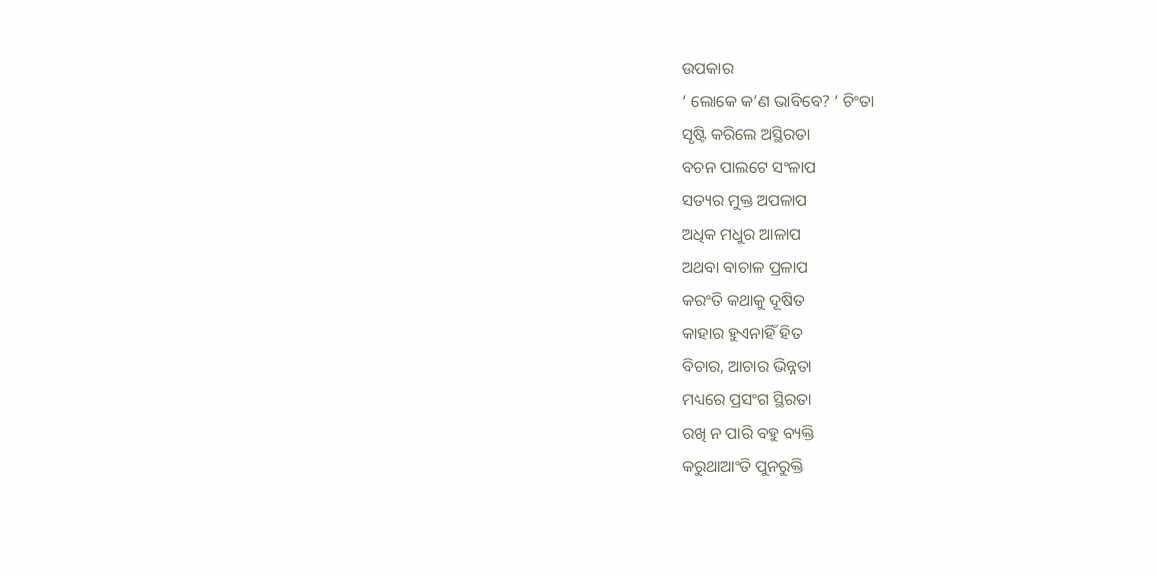ଉପକାର
‘ ଲୋକେ କ’ଣ ଭାବିବେ? ‘ ଚିଂତା
ସୃଷ୍ଟି କରିଲେ ଅସ୍ଥିରତା
ବଚନ ପାଲଟେ ସଂଳାପ
ସତ୍ୟର ମୁକ୍ତ ଅପଳାପ
ଅଧିକ ମଧୁର ଆଳାପ
ଅଥବା ବାଚାଳ ପ୍ରଳାପ
କରଂତି କଥାକୁ ଦୂଷିତ
କାହାର ହୁଏନାହିଁ ହିତ
ବିଚାର, ଆଚାର ଭିନ୍ନତା
ମଧ୍ୟରେ ପ୍ରସଂଗ ସ୍ଥିରତା
ରଖି ନ ପାରି ବହୁ ବ୍ୟକ୍ତି
କରୁଥାଆଂତି ପୁନରୁକ୍ତି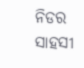ନିଡର ସାହସୀ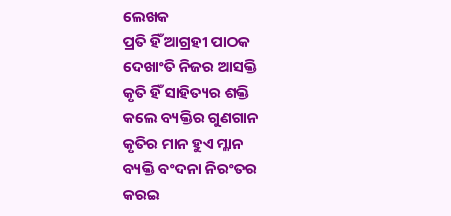ଲେଖକ
ପ୍ରତି ହିଁ ଆଗ୍ରହୀ ପାଠକ
ଦେଖାଂତି ନିଜର ଆସକ୍ତି
କୃତି ହିଁ ସାହିତ୍ୟର ଶକ୍ତି
କଲେ ବ୍ୟକ୍ତିର ଗୁଣଗାନ
କୃତିର ମାନ ହୁଏ ମ୍ଳାନ
ବ୍ୟକ୍ତି ବଂଦନା ନିରଂତର
କରଇ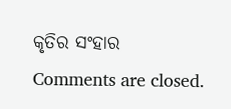କୃତିର ସଂହାର
Comments are closed.